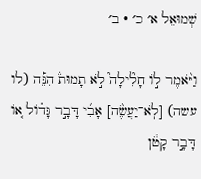שְׁמוּאֵל א׳ כ׳ · ב׳

וַיֹּ֨אמֶר ל֣וֹ חָלִ֘ילָה֮ לֹ֣א תָמוּת֒ הִנֵּ֡ה (לו עשה) [לֹֽא־יַעֲשֶׂ֨ה] אָבִ֜י דָּבָ֣ר גָּד֗וֹל א֚וֹ דָּבָ֣ר קָטֹ֔ן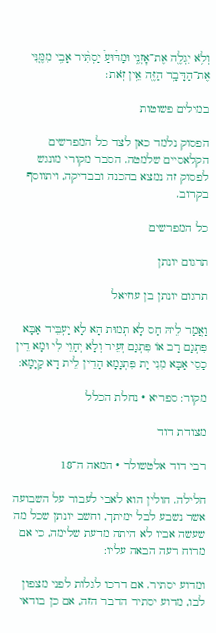וְלֹ֥א יִגְלֶ֖ה אֶת־אׇזְנִ֑י וּמַדּ֩וּעַ֩ יַסְתִּ֨יר אָבִ֥י מִמֶּ֛נִּי אֶת־הַדָּבָ֥ר הַזֶּ֖ה אֵ֥ין זֹֽאת׃

במילים פשוטות

הפסוק נלמד כאן לצד כל המפרשים הקלאסיים שלמטה. הסבר מקורי מונגש לפסוק זה נמצא בהכנה ובבדיקה, ויתווסף בקרוב.

כל המפרשים

תרגום יונתן

תרגום יונתן בן עוזיאל

וַאֲמַר לֵיהּ חַס לָא תְמוּת הָא לָא יַעְבֵּיד אַבָּא פִּתְגַם רַב אוֹ פִּתְגַם זְעֵיר וְלָא יְחַוֵי לִי וּמָא דֵין כַסֵי אַבָּא מִנִי יַת פִּתְגָמָא הָדֵין לֵית דָא קַיָמָא:

מקור: ספריא · נחלת הכלל

מצודת דוד

רבי דוד אלטשולר · המאה ה־18

חלילה. חולין הוא לאבי לעבור על השבועה אשר נשבע לבל ימיתך, וחשב יונתן שכל מה שעשה אביו לא היתה מדעת שלימה, כי אם מרוח רעה הבאה עליו:

ומדוע יסתיר. אם דרכו לגלות לפני מצפון לבו, מדוע יסתיר הדבר הזה, אם כן בודאי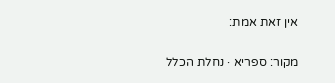אין זאת אמת:

מקור: ספריא · נחלת הכלל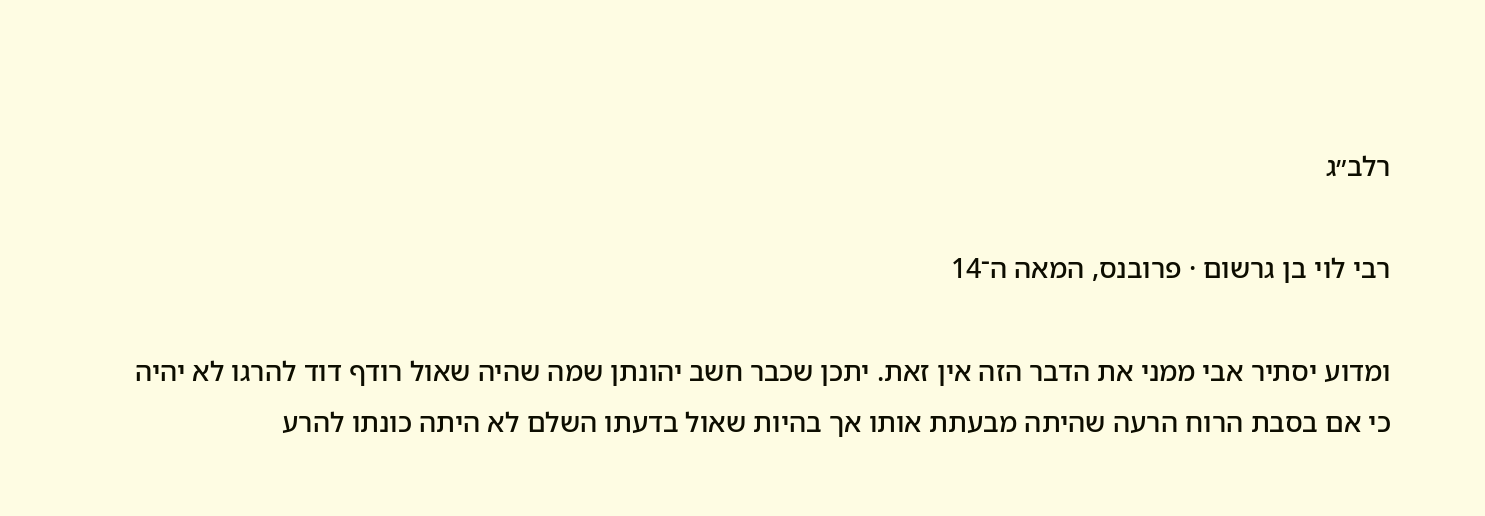רלב״ג

רבי לוי בן גרשום · פרובנס, המאה ה־14

ומדוע יסתיר אבי ממני את הדבר הזה אין זאת. יתכן שכבר חשב יהונתן שמה שהיה שאול רודף דוד להרגו לא יהיה כי אם בסבת הרוח הרעה שהיתה מבעתת אותו אך בהיות שאול בדעתו השלם לא היתה כונתו להרע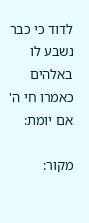לדוד כי כבר נשבע לו באלהים כאמרו חי ה' אם יומת:

מקור: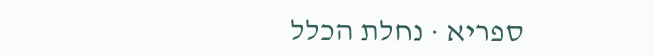ספריא · נחלת הכלל